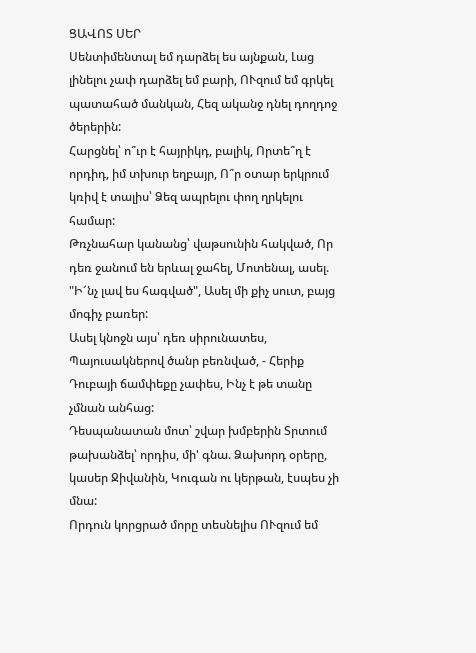ՑԱՎՈՏ ՍԵՐ
Սենտիմենտալ եմ դարձել ես այնքան, Լաց լինելու չափ դարձել եմ բարի, ՈՒզում եմ գրկել պատահած մանկան, Հեզ ականջ դնել դողդոջ ծերերին:
Հարցնել՝ ո՞ւր է հայրիկդ, բալիկ, Որտե՞ղ է որդիդ, իմ տխուր եղբայր, Ո՞ր օտար երկրում կռիվ է տալիս՝ Ձեզ ապրելու փող ղրկելու համար:
Թռչնահար կանանց՝ վաթսունին հակված, Որ դեռ ջանում են երևալ ջահել, Մոտենալ, ասել. "Ի՜նչ լավ ես հագված", Ասել մի քիչ սուտ, բայց մոգիչ բառեր:
Ասել կնոջն այս՝ դեռ սիրունատես, Պայուսակներով ծանր բեռնված, - Հերիք Դուբայի ճամփեքը չափես, Ինչ է թե տանը չմնան անհաց:
Դեսպանատան մոտ՝ շվար խմբերին Տրտում թախանձել՝ որդիս, մի' գնա. Ձախորդ օրերը, կասեր Ջիվանին, Կուգան ու կերթան, էսպես չի մնա:
Որդուն կորցրած մորը տեսնելիս ՈՒզում եմ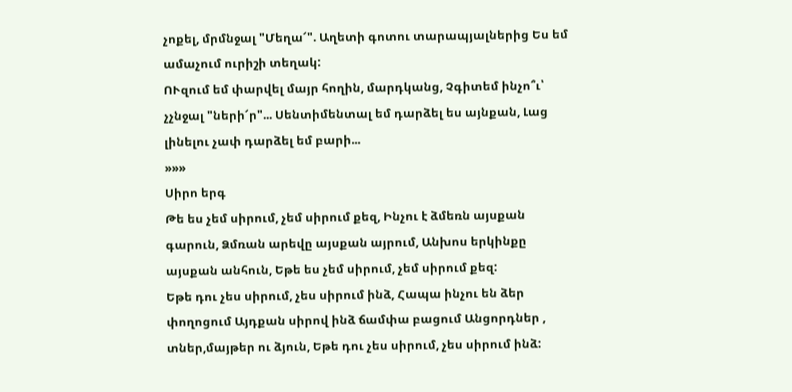չոքել, մրմնջալ "Մեղա՜". Աղետի գոտու տարապյալներից Ես եմ ամաչում ուրիշի տեղակ:
ՈՒզում եմ փարվել մայր հողին, մարդկանց, Չգիտեմ ինչո՞ւ՝ չչնջալ "ների՜ր"... Սենտիմենտալ եմ դարձել ես այնքան, Լաց լինելու չափ դարձել եմ բարի...
»»»
Սիրո երգ
Թե ես չեմ սիրում, չեմ սիրում քեզ, Ինչու է ձմեռն այսքան գարուն, Ձմռան արեվը այսքան այրում, Անխոս երկինքը այսքան անհուն, Եթե ես չեմ սիրում, չեմ սիրում քեզ:
Եթե դու չես սիրում, չես սիրում ինձ, Հապա ինչու են ձեր փողոցում Այդքան սիրով ինձ ճամփա բացում Անցորդներ , տներ,մայթեր ու ձյուն, Եթե դու չես սիրում, չես սիրում ինձ: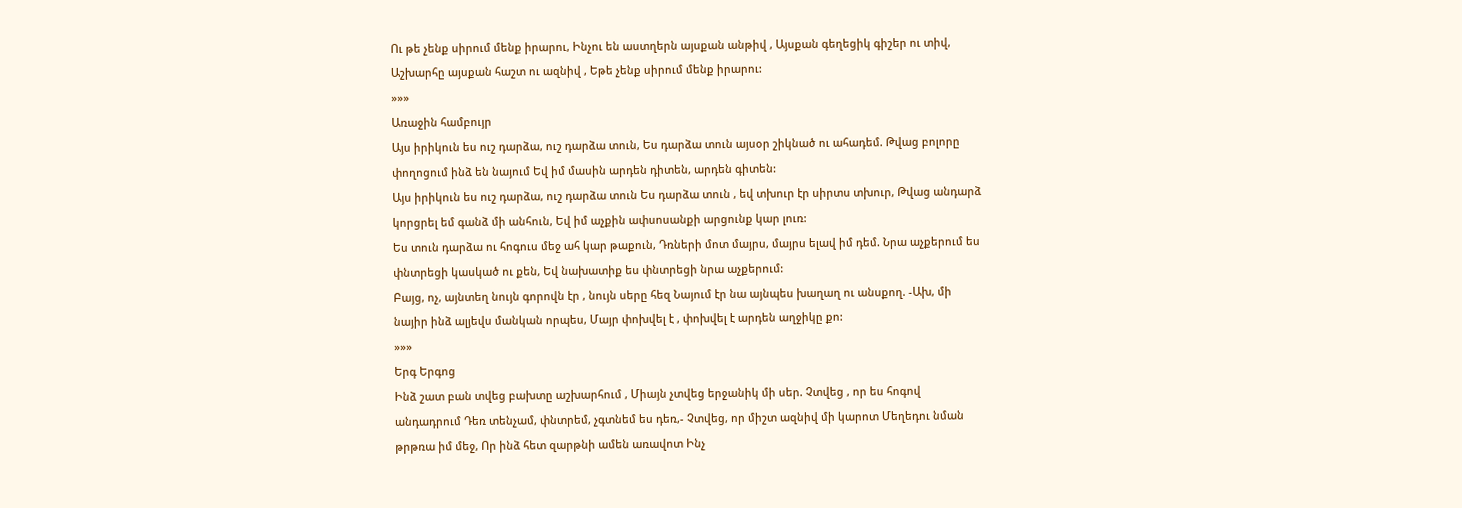Ու թե չենք սիրում մենք իրարու, Ինչու են աստղերն այսքան անթիվ , Այսքան գեղեցիկ գիշեր ու տիվ, Աշխարհը այսքան հաշտ ու ազնիվ , Եթե չենք սիրում մենք իրարու:
»»»
Առաջին համբույր
Այս իրիկուն ես ուշ դարձա, ուշ դարձա տուն, Ես դարձա տուն այսօր շիկնած ու ահադեմ. Թվաց բոլորը փողոցում ինձ են նայում Եվ իմ մասին արդեն դիտեն, արդեն գիտեն:
Այս իրիկուն ես ուշ դարձա, ուշ դարձա տուն Ես դարձա տուն , եվ տխուր էր սիրտս տխուր, Թվաց անդարձ կորցրել եմ գանձ մի անհուն, Եվ իմ աչքին ափսոսանքի արցունք կար լուռ:
Ես տուն դարձա ու հոգուս մեջ ահ կար թաքուն, Դռների մոտ մայրս, մայրս ելավ իմ դեմ. Նրա աչքերում ես փնտրեցի կասկած ու քեն, Եվ նախատիք ես փնտրեցի նրա աչքերում:
Բայց, ոչ, այնտեղ նույն գորովն էր , նույն սերը հեզ Նայում էր նա այնպես խաղաղ ու անսքող. -Ախ, մի նայիր ինձ ալյեվս մանկան որպես, Մայր փոխվել է , փոխվել է արդեն աղջիկը քո:
»»»
Երգ Երգոց
Ինձ շատ բան տվեց բախտը աշխարհում , Միայն չտվեց երջանիկ մի սեր. Չտվեց , որ ես հոգով անդադրում Դեռ տենչամ, փնտրեմ, չգտնեմ ես դեռ,- Չտվեց, որ միշտ ազնիվ մի կարոտ Մեղեդու նման թրթռա իմ մեջ, Որ ինձ հետ զարթնի ամեն առավոտ Ինչ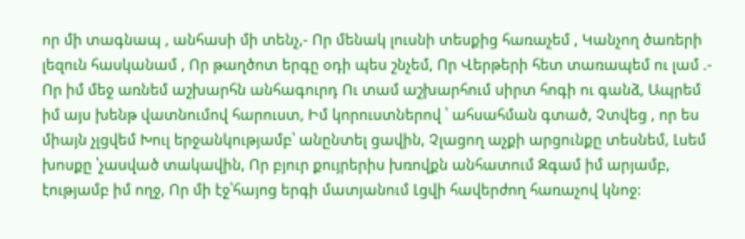որ մի տագնապ , անհասի մի տենչ,- Որ մենակ լուսնի տեսքից հառաչեմ , Կանչող ծառերի լեզուն հասկանամ , Որ թաղծոտ երգը օդի պես շնչեմ, Որ Վերթերի հետ տառապեմ ու լամ .- Որ իմ մեջ առնեմ աշխարհն անհագուրդ Ու տամ աշխարհում սիրտ հոգի ու գանձ, Ապրեմ իմ այս խենթ վատնումով հարուստ, Իմ կորուստներով ՝ ահսահման գտած, Չտվեց , որ ես միայն չլցվեմ Խուլ երջանկությամբ՝ անընտել ցավին, Չլացող աչքի արցունքը տեսնեմ, Լսեմ խոսքը ՝չասված տակավին, Որ բյուր քույրերիս խռովքն անհատում Զգամ իմ արյամբ, էությամբ իմ ողջ, Որ մի էջ՝հայոց երգի մատյանում Լցվի հավերժող հառաչով կնոջ: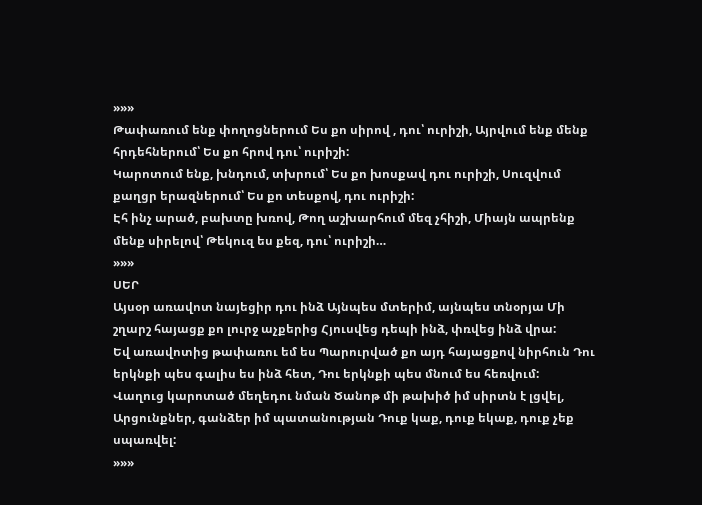»»»
Թափառում ենք փողոցներում Ես քո սիրով , դու՝ ուրիշի, Այրվում ենք մենք հրդեհներում՝ Ես քո հրով դու՝ ուրիշի:
Կարոտում ենք, խնդում, տխրում՝ Ես քո խոսքավ դու ուրիշի, Սուզվում քաղցր երազներում՝ Ես քո տեսքով, դու ուրիշի:
Էհ ինչ արած, բախտը խռով, Թող աշխարհում մեզ չհիշի, Միայն ապրենք մենք սիրելով՝ Թեկուզ ես քեզ, դու՝ ուրիշի…
»»»
ՍԵՐ
Այսօր առավոտ նայեցիր դու ինձ Այնպես մտերիմ, այնպես տնօրյա Մի շղարշ հայացք քո լուրջ աչքերից Հյուսվեց դեպի ինձ, փռվեց ինձ վրա:
Եվ առավոտից թափառու եմ ես Պարուրված քո այդ հայացքով նիրհուն Դու երկնքի պես գալիս ես ինձ հետ, Դու երկնքի պես մնում ես հեռվում:
Վաղուց կարոտած մեղեդու նման Ծանոթ մի թախիծ իմ սիրտն է լցվել, Արցունքներ, գանձեր իմ պատանության Դուք կաք, դուք եկաք, դուք չեք սպառվել:
»»»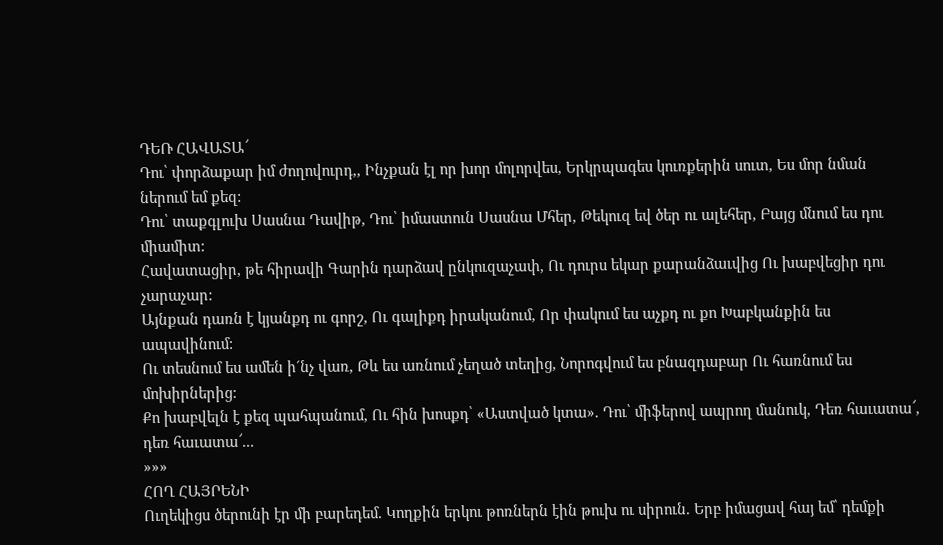ԴԵՌ ՀԱՎԱՏԱ՜
Դու՝ փորձաքար իմ ժողովուրդ,, Ինչքան էլ որ խոր մոլորվես, Երկրպագես կուռքերին սուտ, Ես մոր նման ներում եմ քեզ:
Դու՝ տաքգլուխ Սասնա Դավիթ, Դու՝ իմաստուն Սասնա Մհեր, Թեկուզ եվ ծեր ու ալեհեր, Բայց մնում ես դու միամիտ:
Հավատացիր, թե հիրավի Գարին դարձավ ընկուզաչափ, Ու դուրս եկար քարանձաւվից Ու խաբվեցիր դու չարաչար:
Այնքան դառն է կյանքդ ու գորշ, Ու գալիքդ իրականում, Որ փակում ես աչքդ ու քո Խաբկանքին ես ապավինում:
Ու տեսնում ես ամեն ի´նչ վառ, Թև ես առնում չեղած տեղից, Նորոգվում ես բնազդաբար Ու հառնում ես մոխիրներից:
Քո խաբվելն է քեզ պահպանում, Ու հին խոսքդ՝ «Աստված կտա». Դու՝ միֆերով ապրող մանուկ, Դեռ հաւատա՜, դեռ հաւատա՜...
»»»
ՀՈՂ ՀԱՅՐԵՆԻ
Ուղեկիցս ծերունի էր մի բարեդեմ. Կողքին երկու թոռներն էին թուխ ու սիրուն. Երբ իմացավ հայ եմ՝ դեմքի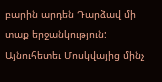բարին արդեն Դարձավ մի տաք երջանկություն: Այնուհետեւ Մոսկվայից մինչ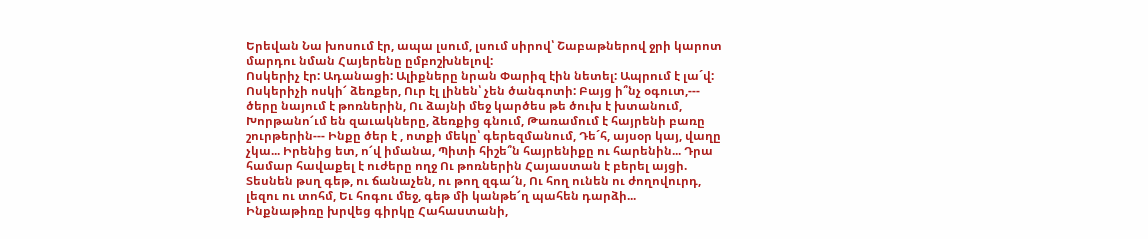Երեվան Նա խոսում էր, ապա լսում, լսում սիրով՝ Շաբաթներով ջրի կարոտ մարդու նման Հայերենը ըմբոշխնելով:
Ոսկերիչ էր: Ադանացի: Ալիքները նրան Փարիզ էին նետել: Ապրում է լա´վ: Ոսկերիչի ոսկի՜ ձեռքեր, Ուր էլ լինեն՝ չեն ծանգոտի: Բայց ի՞նչ օգուտ,--- ծերը նայում է թոռներին, Ու ձայնի մեջ կարծես թե ծուխ է խտանում, Խորթանո՜ւմ են զաւակները, ձեռքից գնում, Թառամում է հայրենի բառը շուրթերին--- Ինքը ծեր է , ոտքի մեկը՝ գերեզմանում, Դե´հ, այսօր կայ, վաղը չկա... Իրենից ետ, ո՜վ իմանա, Պիտի հիշե՞ն հայրենիքը ու հարենին... Դրա համար հավաքել է ուժերը ողջ Ու թոռներին Հայաստան է բերել այցի. Տեսնեն թսղ գեթ, ու ճանաչեն, ու թող զգա՜ն, Ու հող ունեն ու ժողովուրդ, լեզու ու տոհմ, Եւ հոգու մեջ, գեթ մի կանթե՜ղ պահեն դարձի...
Ինքնաթիռը խրվեց գիրկը Հահաստանի,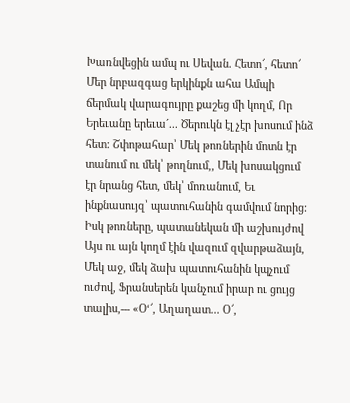Խառնվեցին ամպ ու Սեվան. Հետո՜, հետո՜ Մեր նրբազգաց երկինքն ահա Ամպի ճերմակ վարագույրը քաշեց մի կողմ, Որ Երեւանը երեւա´... Ծերուկն էլ չէր խոսում ինձ հետ: Շփոթահար՝ Մեկ թոռներին մոտն էր տանում ու մեկ՝ թողնում,, Մեկ խոսակցում էր նրանց հետ, մեկ՝ մոռանում, Եւ ինքնասույզ՝ պատուհանին գամվում նորից: Իսկ թոռները, պատանեկան մի աշխույժով Այս ու այն կողմ էին վազում զվարթաձայն, Մեկ աջ, մեկ ձախ պատուհանին կպչում ուժով, Ֆրանսերեն կանչում իրար ու ցույց տալիս,--- «Օ‘՜, Աղաղատ... Օ՜,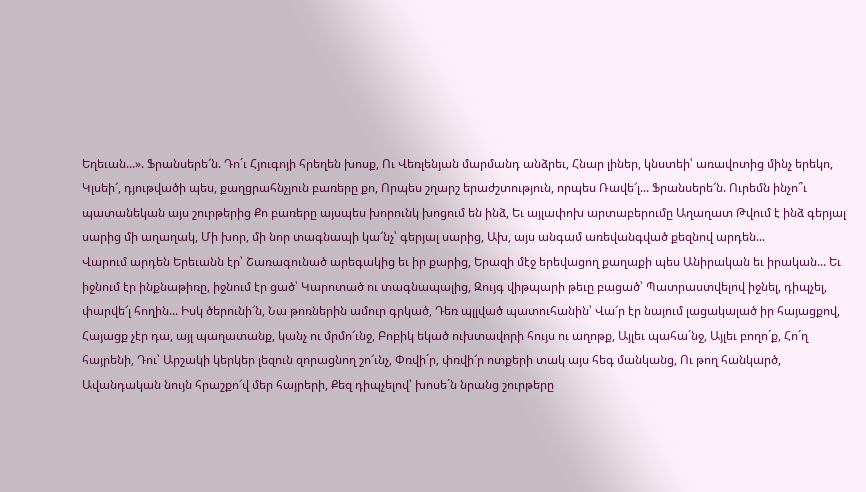Եղեւան...». Ֆրանսերե՜ն. Դո´ւ Հյուգոյի հրեղեն խոսք, Ու Վեռլենյան մարմանդ անձրեւ, Հնար լիներ, կնստեի՝ առավոտից մինչ երեկո, Կլսեի՜, դյութվածի պես, քաղցրահնչյուն բառերը քո, Որպես շղարշ երաժշտություն, որպես Ռավե՜լ... Ֆրանսերե՜ն. Ուրեմն ինչո՞ւ պատանեկան այս շուրթերից Քո բառերը այսպես խորունկ խոցում են ինձ, Եւ այլափոխ արտաբերումը Աղաղատ Թվում է ինձ գերյալ սարից մի աղաղակ, Մի խոր, մի նոր տագնապի կա՜նչ՝ գերյալ սարից, Ախ, այս անգամ առեվանգված քեզնով արդեն...
Վարում արդեն Երեւանն էր՝ Շառագունած արեգակից եւ իր քարից, Երազի մէջ երեվացող քաղաքի պես Անիրական եւ իրական... Եւ իջնում էր ինքնաթիռը, իջնում էր ցած՝ Կարոտած ու տագնապալից, Զույգ վիթպարի թեւը բացած՝ Պատրաստվելով իջնել, դիպչել, փարվե՜լ հողին... Իսկ ծերունի՜ն, Նա թոռներին ամուր գրկած, Դեռ պլլված պատուհանին՝ Վա՜ր էր նայում լացակալած իր հայացքով, Հայացք չէր դա, այլ պաղատանք, կանչ ու մրմո՜ւնջ, Բոբիկ եկած ուխտավորի հույս ու աղոթք, Այլեւ պահա´նջ, Այլեւ բողո´ք, Հո´ղ հայրենի, Դու՝ Արշակի կերկեր լեզուն զորացնող շո՜ւնչ, Փռվի´ր, փռվի՜ր ոտքերի տակ այս հեգ մանկանց, Ու թող հանկարծ, Ավանդական նույն հրաշքո՜վ մեր հայրերի, Քեզ դիպչելով՝ խոսե´ն նրանց շուրթերը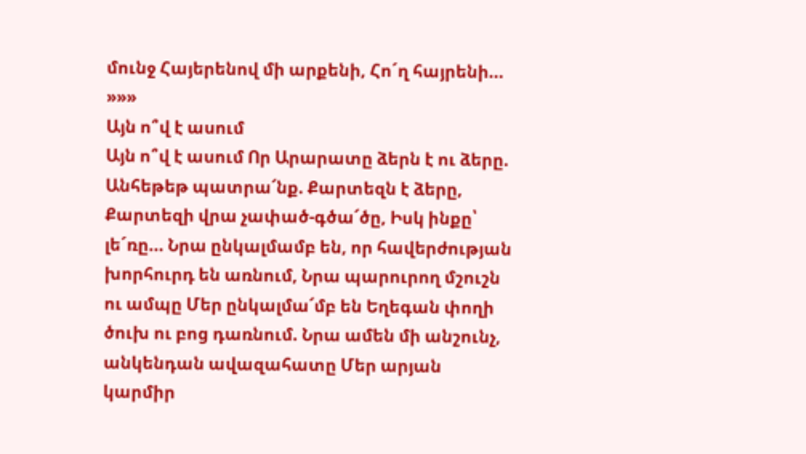մունջ Հայերենով մի արքենի, Հո´ղ հայրենի...
»»»
Այն ո՞վ է ասում
Այն ո՞վ է ասում Որ Արարատը ձերն է ու ձերը. Անհեթեթ պատրա՜նք. Քարտեզն է ձերը, Քարտեզի վրա չափած-գծա՜ծը, Իսկ ինքը՝ լե´ռը... Նրա ընկալմամբ են, որ հավերժության խորհուրդ են առնում, Նրա պարուրող մշուշն ու ամպը Մեր ընկալմա՜մբ են Եղեգան փողի ծուխ ու բոց դառնում. Նրա ամեն մի անշունչ, անկենդան ավազահատը Մեր արյան կարմիր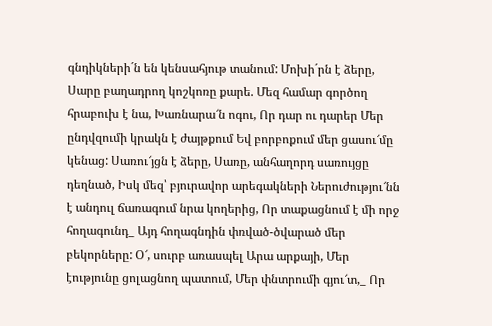գնդիկների´ն են կենսահյութ տանում: Մոխի´րն է ձերը, Սարը բաղադրող կոշկոռը քարե. Մեզ համար գործող հրաբուխ է նա, Խառնարա՜ն ոգու, Որ դար ու դարեր Մեր ընդվզումի կրակն է ժայթքում Եվ բորբոքում մեր ցասու՜մը կենաց: Սառու՜յցն է ձերը, Սառը, անհաղորդ սառույցը դեղնած, Իսկ մեզ՝ բյուրավոր արեգակների Ներուժությու՜նն է անդուլ ճառագում նրա կողերից, Որ տաքացնում է մի որջ հողագունդ_ Այդ հողագնդին փռված-ծվարած մեր բեկորները: Օ՜, սուրբ առասպել Արա արքայի, Մեր էությունը ցոլացնող պատում, Մեր փնտրումի գյու՜տ,_ Որ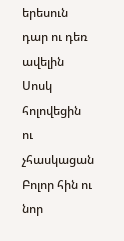երեսուն դար ու դեռ ավելին Սոսկ հոլովեցին ու չհասկացան Բոլոր հին ու նոր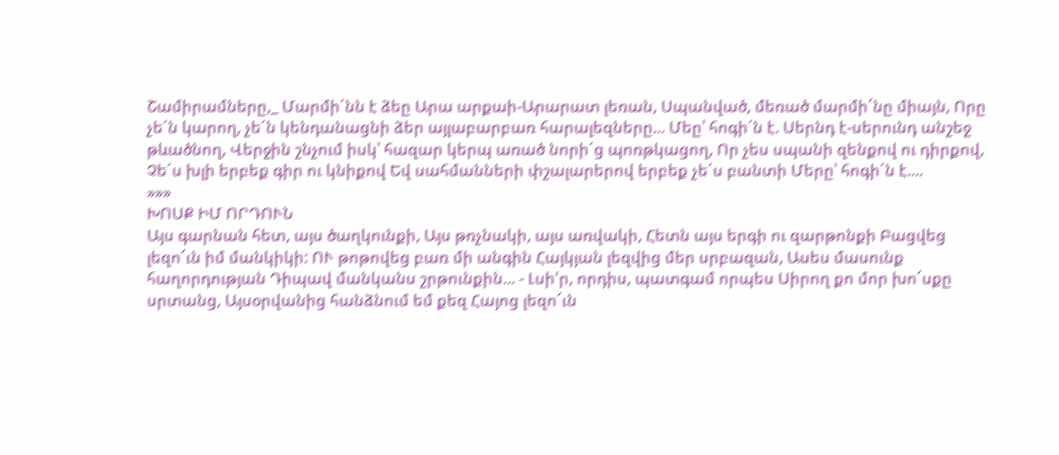Շամիրամները,_ Մարմի´նն է ձեը Արա արքաի-Արարատ լեռան, Սպանված, մեռած մարմի՜նը միայն, Որը չե´ն կարող, չե´ն կենդանացնի ձեր այլաբարբառ հարալեզները... Մեը՝ հոգի´ն է. Սերնդ է-սերունդ անշեջ թևածնող, Վերջին շնչում իսկ՝ հազար կերպ առած նորի´ց պոռթկացող, Որ չես սպանի զենքով ու դիրքով, Չե´ս խլի երբեք գիր ու կնիքով Եվ սահմանների փշալարերով երբեք չե´ս բանտի Մերը՝ հոգի´ն է....
»»»
ԽՈՍՔ ԻՄ ՈՐԴՈՒՆ
Այս գարնան հետ, այս ծաղկունքի, Այս թռչնակի, այս առվակի, Հետն այս երգի ու զարթոնքի Բացվեց լեզո՜ւն իմ մանկիկի: ՈՒ թոթովեց բառ մի անգին Հայկյան լեզվից մեր սրբազան, Ասես մասունք հաղորդության Դիպավ մանկանս շրթունքին... - Լսի'ր, որդիս, պատգամ որպես Սիրող քո մոր խո՜սքը սրտանց, Այսօրվանից հանձնում եմ քեզ Հայոց լեզո՜ւն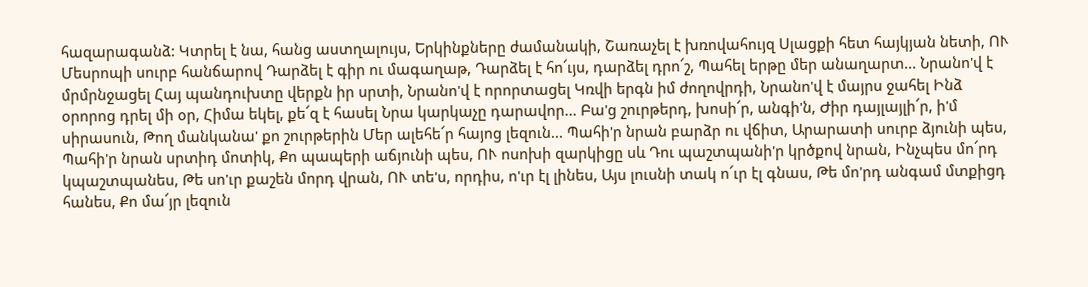հազարագանձ: Կտրել է նա, հանց աստղալույս, Երկինքները ժամանակի, Շառաչել է խռովահույզ Սլացքի հետ հայկյան նետի, ՈՒ Մեսրոպի սուրբ հանճարով Դարձել է գիր ու մագաղաթ, Դարձել է հո՜ւյս, դարձել դրո՜շ, Պահել երթը մեր անաղարտ... Նրանո'վ է մրմրնջացել Հայ պանդուխտը վերքն իր սրտի, Նրանո'վ է որորտացել Կռվի երգն իմ ժողովրդի, Նրանո'վ է մայրս ջահել Ինձ օրորոց դրել մի օր, Հիմա եկել, քե՜զ է հասել Նրա կարկաչը դարավոր... Բա'ց շուրթերդ, խոսի՜ր, անգի'ն, Ժիր դայլայլի՜ր, ի'մ սիրասուն, Թող մանկանա' քո շուրթերին Մեր ալեհե՜ր հայոց լեզուն... Պահի'ր նրան բարձր ու վճիտ, Արարատի սուրբ ձյունի պես, Պահի'ր նրան սրտիդ մոտիկ, Քո պապերի աճյունի պես, ՈՒ ոսոխի զարկիցը սև Դու պաշտպանի'ր կրծքով նրան, Ինչպես մո՜րդ կպաշտպանես, Թե սո'ւր քաշեն մորդ վրան, ՈՒ տե'ս, որդիս, ո'ւր էլ լինես, Այս լուսնի տակ ո՜ւր էլ գնաս, Թե մո'րդ անգամ մտքիցդ հանես, Քո մա՜յր լեզուն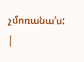չմոռանա'ս:
|